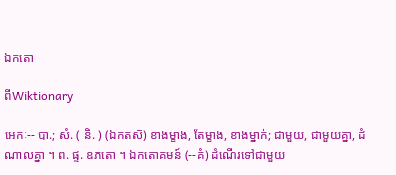ឯកតោ

ពីWiktionary

អេកៈ-- បា.; សំ. ( និ. ) (ឯកតស៑) ខាងម្ខាង, តែម្ខាង, ខាងម្នាក់; ជាមួយ, ជាមួយគ្នា, ដំណាលគ្នា ។ ព. ផ្ទ. ឧភតោ ។ ឯកតោគមន៍ (--គំ) ដំណើរទៅជាមួយ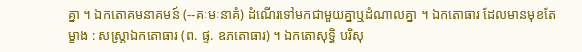គ្នា ។ ឯកតោគមនាគមន៍ (--គៈមៈនាគំ) ដំណើរទៅមកជាមួយគ្នាឬដំណាលគ្នា ។ ឯកតោធារ ដែលមានមុខតែម្ខាង : សស្រ្តាឯកតោធារ (ព. ផ្ទ. ឧភតោធារ) ។ ឯកតោសុទ្ធិ បរិសុ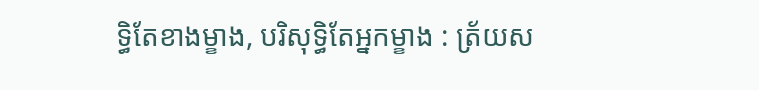ទ្ធិតែខាងម្ខាង, បរិសុទ្ធិតែអ្នកម្ខាង : ត្រ័យស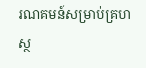រណគមន៍សម្រាប់គ្រហស្ថ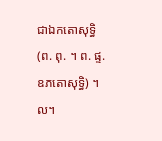ជាឯកតោសុទ្ធិ (ព. ពុ. ។ ព. ផ្ទ. ឧភតោសុទ្ធិ) ។ល។